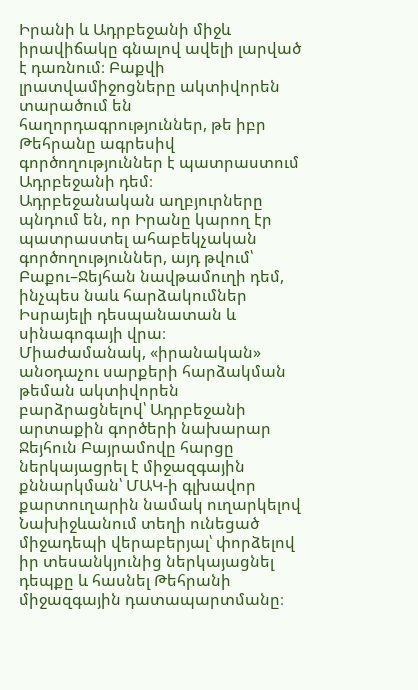Իրանի և Ադրբեջանի միջև իրավիճակը գնալով ավելի լարված է դառնում։ Բաքվի լրատվամիջոցները ակտիվորեն տարածում են հաղորդագրություններ, թե իբր Թեհրանը ագրեսիվ գործողություններ է պատրաստում Ադրբեջանի դեմ։
Ադրբեջանական աղբյուրները պնդում են, որ Իրանը կարող էր պատրաստել ահաբեկչական գործողություններ, այդ թվում՝ Բաքու–Ջեյհան նավթամուղի դեմ, ինչպես նաև հարձակումներ Իսրայելի դեսպանատան և սինագոգայի վրա։
Միաժամանակ, «իրանական» անօդաչու սարքերի հարձակման թեման ակտիվորեն բարձրացնելով՝ Ադրբեջանի արտաքին գործերի նախարար Ջեյհուն Բայրամովը հարցը ներկայացրել է միջազգային քննարկման՝ ՄԱԿ-ի գլխավոր քարտուղարին նամակ ուղարկելով Նախիջևանում տեղի ունեցած միջադեպի վերաբերյալ՝ փորձելով իր տեսանկյունից ներկայացնել դեպքը և հասնել Թեհրանի միջազգային դատապարտմանը։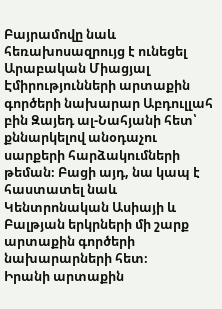Բայրամովը նաև հեռախոսազրույց է ունեցել Արաբական Միացյալ Էմիրությունների արտաքին գործերի նախարար Աբդուլլահ բին Զայեդ ալ-Նահյանի հետ՝ քննարկելով անօդաչու սարքերի հարձակումների թեման։ Բացի այդ, նա կապ է հաստատել նաև Կենտրոնական Ասիայի և Բալթյան երկրների մի շարք արտաքին գործերի նախարարների հետ։
Իրանի արտաքին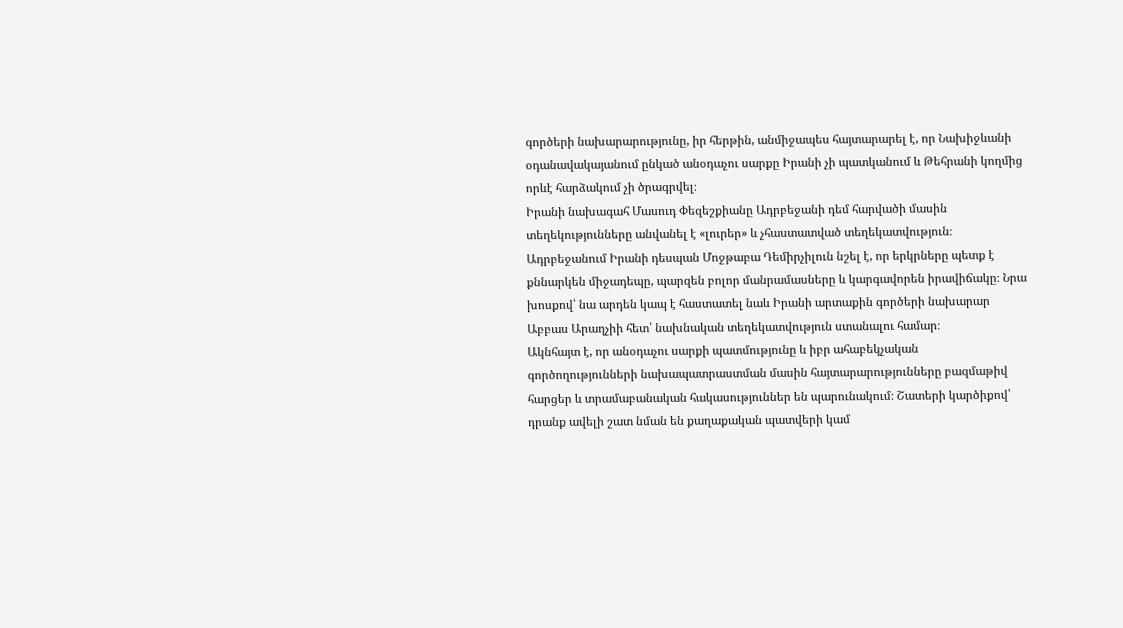գործերի նախարարությունը, իր հերթին, անմիջապես հայտարարել է, որ Նախիջևանի օդանավակայանում ընկած անօդաչու սարքը Իրանի չի պատկանում և Թեհրանի կողմից որևէ հարձակում չի ծրագրվել։
Իրանի նախագահ Մասուդ Փեզեշքիանը Ադրբեջանի դեմ հարվածի մասին տեղեկությունները անվանել է «լուրեր» և չհաստատված տեղեկատվություն։
Ադրբեջանում Իրանի դեսպան Մոջթաբա Դեմիրչիլուն նշել է, որ երկրները պետք է քննարկեն միջադեպը, պարզեն բոլոր մանրամասները և կարգավորեն իրավիճակը։ Նրա խոսքով՝ նա արդեն կապ է հաստատել նաև Իրանի արտաքին գործերի նախարար Աբբաս Արաղչիի հետ՝ նախնական տեղեկատվություն ստանալու համար։
Ակնհայտ է, որ անօդաչու սարքի պատմությունը և իբր ահաբեկչական գործողությունների նախապատրաստման մասին հայտարարությունները բազմաթիվ հարցեր և տրամաբանական հակասություններ են պարունակում։ Շատերի կարծիքով՝ դրանք ավելի շատ նման են քաղաքական պատվերի կամ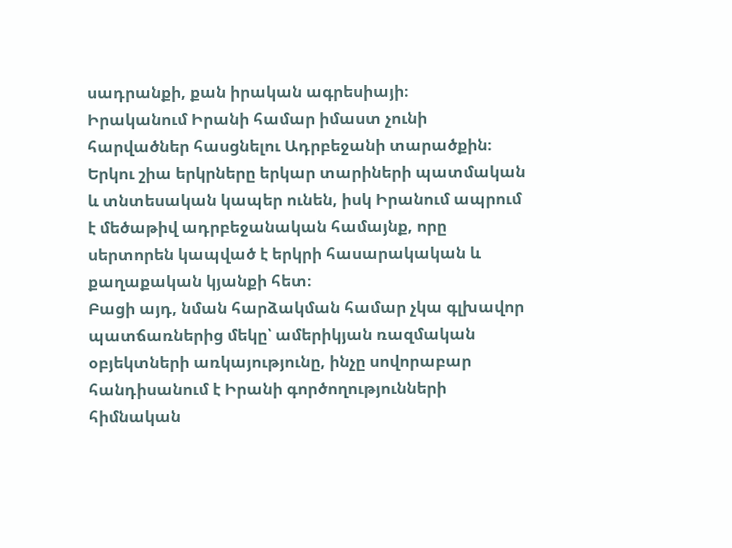սադրանքի, քան իրական ագրեսիայի։
Իրականում Իրանի համար իմաստ չունի հարվածներ հասցնելու Ադրբեջանի տարածքին։ Երկու շիա երկրները երկար տարիների պատմական և տնտեսական կապեր ունեն, իսկ Իրանում ապրում է մեծաթիվ ադրբեջանական համայնք, որը սերտորեն կապված է երկրի հասարակական և քաղաքական կյանքի հետ։
Բացի այդ, նման հարձակման համար չկա գլխավոր պատճառներից մեկը՝ ամերիկյան ռազմական օբյեկտների առկայությունը, ինչը սովորաբար հանդիսանում է Իրանի գործողությունների հիմնական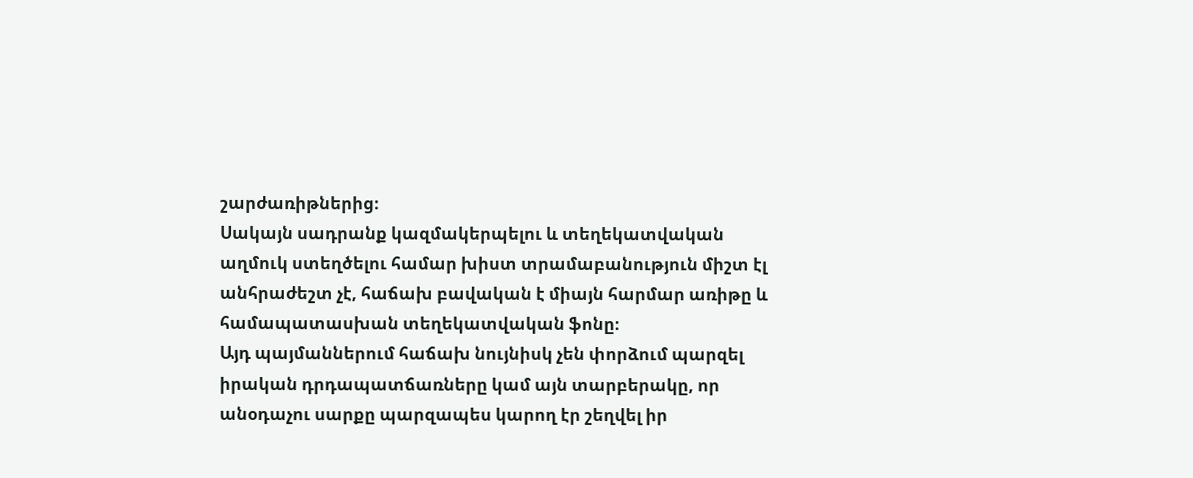շարժառիթներից։
Սակայն սադրանք կազմակերպելու և տեղեկատվական աղմուկ ստեղծելու համար խիստ տրամաբանություն միշտ էլ անհրաժեշտ չէ, հաճախ բավական է միայն հարմար առիթը և համապատասխան տեղեկատվական ֆոնը։
Այդ պայմաններում հաճախ նույնիսկ չեն փորձում պարզել իրական դրդապատճառները կամ այն տարբերակը, որ անօդաչու սարքը պարզապես կարող էր շեղվել իր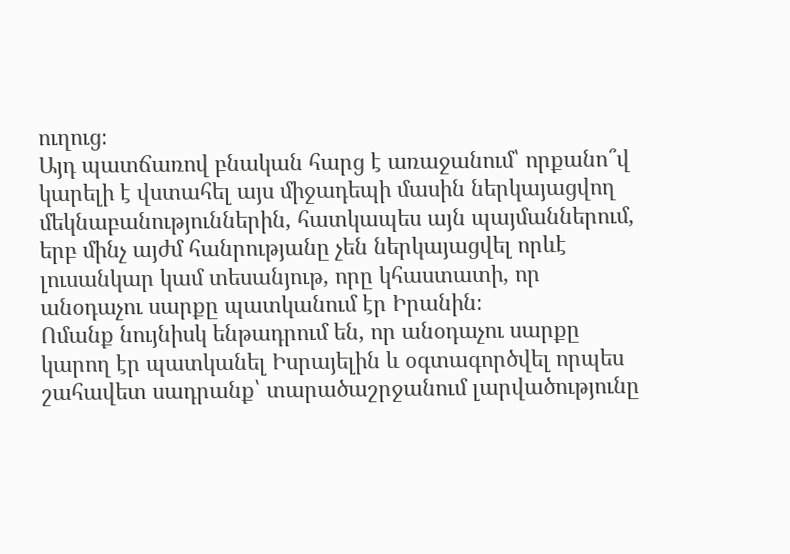ուղուց։
Այդ պատճառով բնական հարց է առաջանում՝ որքանո՞վ կարելի է վստահել այս միջադեպի մասին ներկայացվող մեկնաբանություններին, հատկապես այն պայմաններում, երբ մինչ այժմ հանրությանը չեն ներկայացվել որևէ լուսանկար կամ տեսանյութ, որը կհաստատի, որ անօդաչու սարքը պատկանում էր Իրանին։
Ոմանք նույնիսկ ենթադրում են, որ անօդաչու սարքը կարող էր պատկանել Իսրայելին և օգտագործվել որպես շահավետ սադրանք՝ տարածաշրջանում լարվածությունը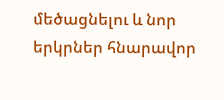մեծացնելու և նոր երկրներ հնարավոր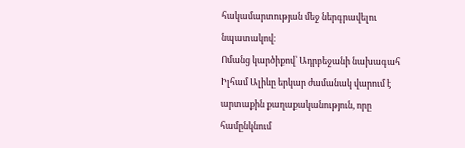հակամարտության մեջ ներգրավելու նպատակով։
Ոմանց կարծիքով՝ Ադրբեջանի նախագահ Իլհամ Ալիևը երկար ժամանակ վարում է արտաքին քաղաքականություն, որը համընկնում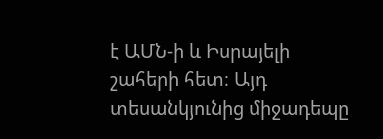է ԱՄՆ-ի և Իսրայելի շահերի հետ։ Այդ տեսանկյունից միջադեպը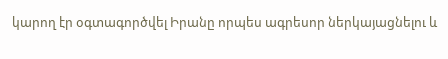կարող էր օգտագործվել Իրանը որպես ագրեսոր ներկայացնելու և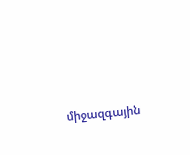միջազգային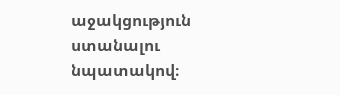աջակցություն ստանալու նպատակով։